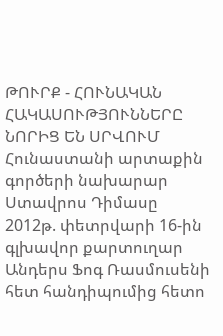ԹՈՒՐՔ - ՀՈՒՆԱԿԱՆ ՀԱԿԱՍՈՒԹՅՈՒՆՆԵՐԸ ՆՈՐԻՑ ԵՆ ՍՐՎՈՒՄ
Հունաստանի արտաքին գործերի նախարար Ստավրոս Դիմասը 2012թ. փետրվարի 16-ին գլխավոր քարտուղար Անդերս Ֆոգ Ռասմուսենի հետ հանդիպումից հետո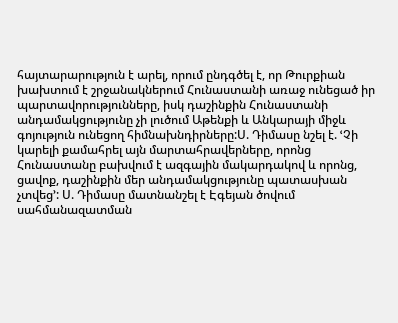հայտարարություն է արել, որում ընդգծել է, որ Թուրքիան խախտում է շրջանակներում Հունաստանի առաջ ունեցած իր պարտավորությունները, իսկ դաշինքին Հունաստանի անդամակցությունը չի լուծում Աթենքի և Անկարայի միջև գոյություն ունեցող հիմնախնդիրները:Ս. Դիմասը նշել է. ՙՉի կարելի քամահրել այն մարտահրավերները, որոնց Հունաստանը բախվում է ազգային մակարդակով և որոնց, ցավոք, դաշինքին մեր անդամակցությունը պատասխան չտվեց՚: Ս. Դիմասը մատնանշել է Էգեյան ծովում սահմանազատման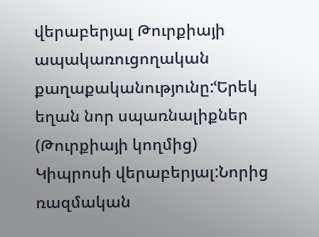վերաբերյալ Թուրքիայի ապակառուցողական քաղաքականությունը:ՙԵրեկ եղան նոր սպառնալիքներ (Թուրքիայի կողմից) Կիպրոսի վերաբերյալ:Նորից ռազմական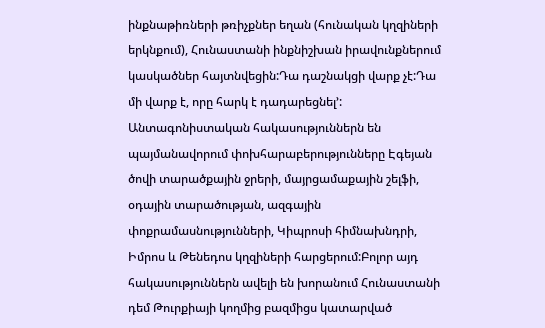ինքնաթիռների թռիչքներ եղան (հունական կղզիների երկնքում), Հունաստանի ինքնիշխան իրավունքներում կասկածներ հայտնվեցին:Դա դաշնակցի վարք չէ:Դա մի վարք է, որը հարկ է դադարեցնել՚: Անտագոնիստական հակասություններն են պայմանավորում փոխհարաբերությունները Էգեյան ծովի տարածքային ջրերի, մայրցամաքային շելֆի, օդային տարածության, ազգային փոքրամասնությունների, Կիպրոսի հիմնախնդրի, Իմրոս և Թենեդոս կղզիների հարցերում:Բոլոր այդ հակասություններն ավելի են խորանում Հունաստանի դեմ Թուրքիայի կողմից բազմիցս կատարված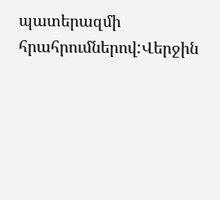պատերազմի հրահրումներով:Վերջին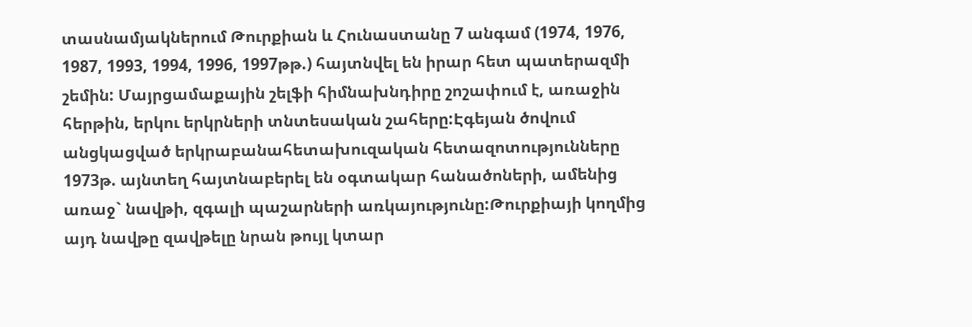տասնամյակներում Թուրքիան և Հունաստանը 7 անգամ (1974, 1976, 1987, 1993, 1994, 1996, 1997թթ.) հայտնվել են իրար հետ պատերազմի շեմին: Մայրցամաքային շելֆի հիմնախնդիրը շոշափում է, առաջին հերթին, երկու երկրների տնտեսական շահերը:Էգեյան ծովում անցկացված երկրաբանահետախուզական հետազոտությունները 1973թ. այնտեղ հայտնաբերել են օգտակար հանածոների, ամենից առաջ` նավթի, զգալի պաշարների առկայությունը:Թուրքիայի կողմից այդ նավթը զավթելը նրան թույլ կտար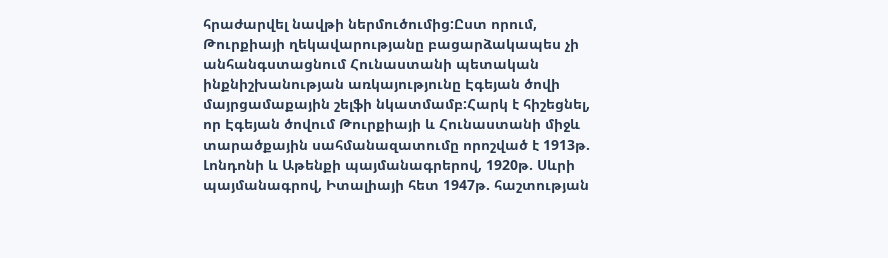հրաժարվել նավթի ներմուծումից:Ըստ որում, Թուրքիայի ղեկավարությանը բացարձակապես չի անհանգստացնում Հունաստանի պետական ինքնիշխանության առկայությունը Էգեյան ծովի մայրցամաքային շելֆի նկատմամբ:Հարկ է հիշեցնել, որ Էգեյան ծովում Թուրքիայի և Հունաստանի միջև տարածքային սահմանազատումը որոշված է 1913թ. Լոնդոնի և Աթենքի պայմանագրերով, 1920թ. Սևրի պայմանագրով, Իտալիայի հետ 1947թ. հաշտության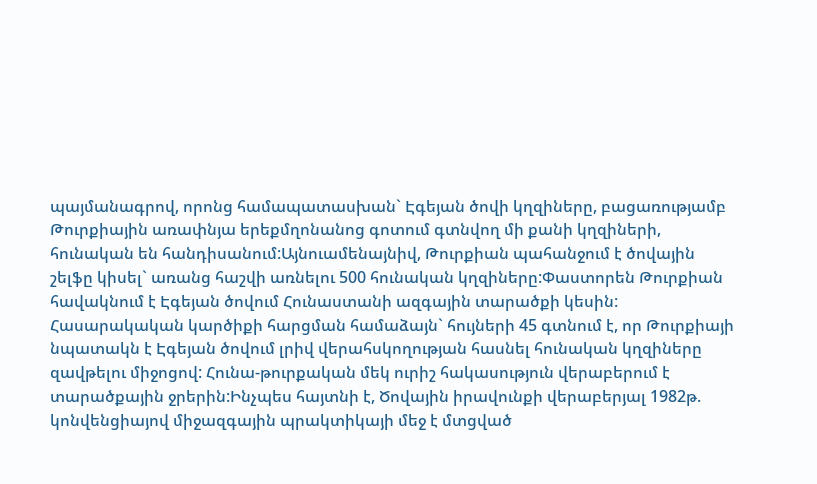պայմանագրով, որոնց համապատասխան` Էգեյան ծովի կղզիները, բացառությամբ Թուրքիային առափնյա երեքմղոնանոց գոտում գտնվող մի քանի կղզիների, հունական են հանդիսանում:Այնուամենայնիվ, Թուրքիան պահանջում է ծովային շելֆը կիսել` առանց հաշվի առնելու 500 հունական կղզիները:Փաստորեն Թուրքիան հավակնում է Էգեյան ծովում Հունաստանի ազգային տարածքի կեսին: Հասարակական կարծիքի հարցման համաձայն` հույների 45 գտնում է, որ Թուրքիայի նպատակն է Էգեյան ծովում լրիվ վերահսկողության հասնել հունական կղզիները զավթելու միջոցով: Հունա-թուրքական մեկ ուրիշ հակասություն վերաբերում է տարածքային ջրերին:Ինչպես հայտնի է, Ծովային իրավունքի վերաբերյալ 1982թ. կոնվենցիայով միջազգային պրակտիկայի մեջ է մտցված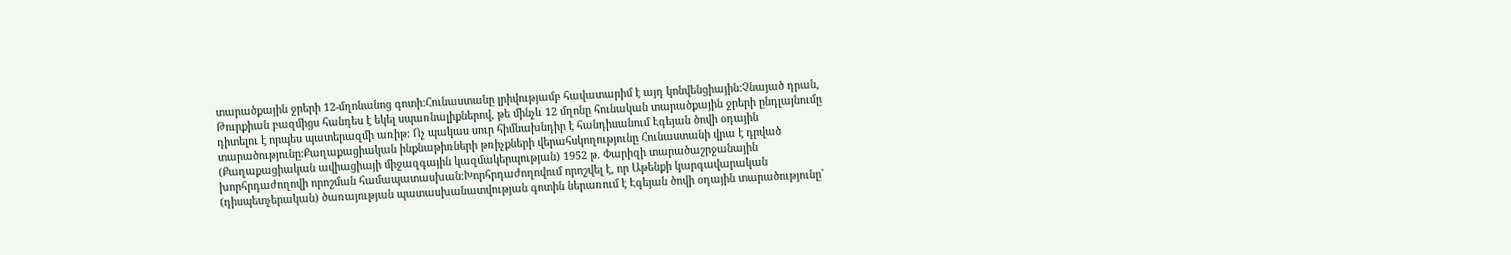տարածքային ջրերի 12-մղոնանոց գոտի:Հունաստանը լրիվությամբ հավատարիմ է այդ կոնվենցիային:Չնայած դրան, Թուրքիան բազմիցս հանդես է եկել սպառնալիքներով, թե մինչև 12 մղոնը հունական տարածքային ջրերի ընդլայնումը դիտելու է որպես պատերազմի առիթ: Ոչ պակաս սուր հիմնախնդիր է հանդիսանում Էգեյան ծովի օդային տարածությունը:Քաղաքացիական ինքնաթիռների թռիչքների վերահսկողությունը Հունաստանի վրա է դրված (Քաղաքացիական ավիացիայի միջազգային կազմակերպության) 1952 թ. Փարիզի տարածաշրջանային խորհրդաժողովի որոշման համապատասխան:Խորհրդաժողովում որոշվել է, որ Աթենքի կարգավարական (դիսպետչերական) ծառայության պատասխանատվության գոտին ներառում է Էգեյան ծովի օդային տարածությունը`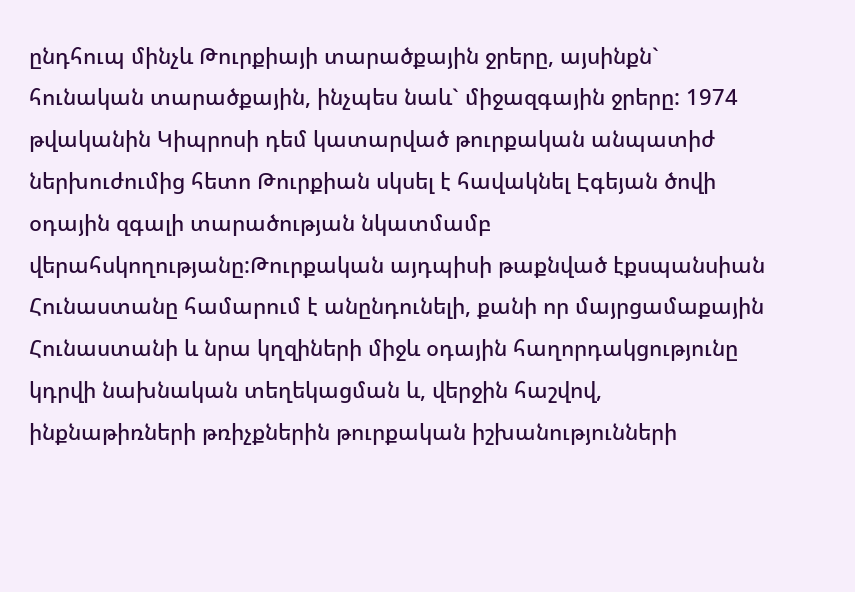ընդհուպ մինչև Թուրքիայի տարածքային ջրերը, այսինքն` հունական տարածքային, ինչպես նաև` միջազգային ջրերը: 1974 թվականին Կիպրոսի դեմ կատարված թուրքական անպատիժ ներխուժումից հետո Թուրքիան սկսել է հավակնել Էգեյան ծովի օդային զգալի տարածության նկատմամբ վերահսկողությանը:Թուրքական այդպիսի թաքնված էքսպանսիան Հունաստանը համարում է անընդունելի, քանի որ մայրցամաքային Հունաստանի և նրա կղզիների միջև օդային հաղորդակցությունը կդրվի նախնական տեղեկացման և, վերջին հաշվով, ինքնաթիռների թռիչքներին թուրքական իշխանությունների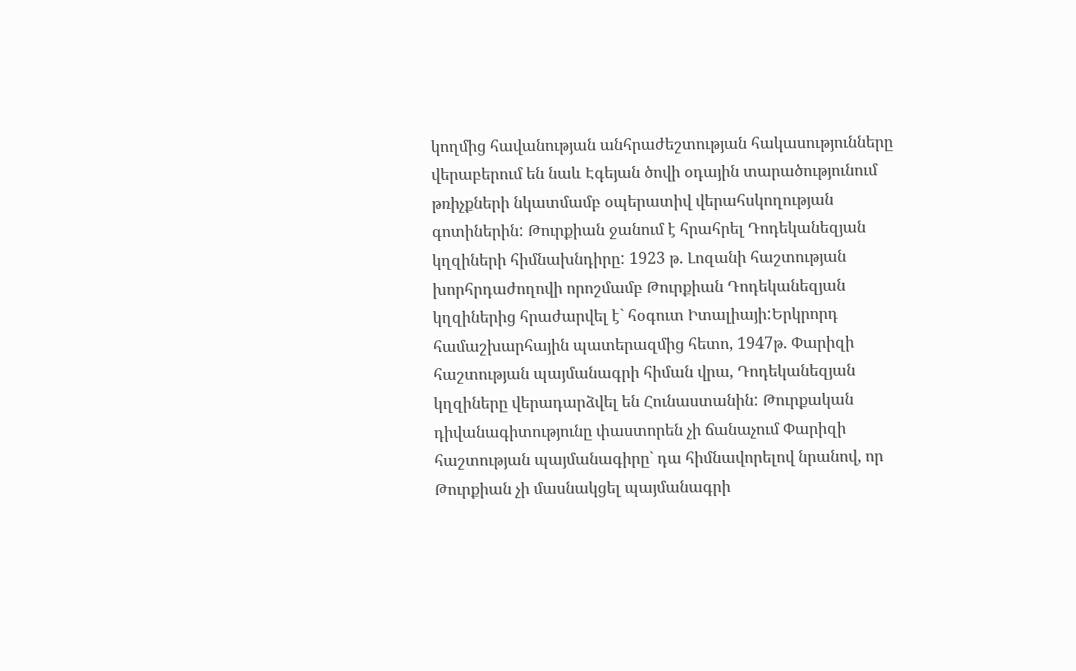կողմից հավանության անհրաժեշտության հակասությունները վերաբերում են նաև Էգեյան ծովի օդային տարածությունում թռիչքների նկատմամբ օպերատիվ վերահսկողության գոտիներին: Թուրքիան ջանում է հրահրել Դոդեկանեզյան կղզիների հիմնախնդիրը: 1923 թ. Լոզանի հաշտության խորհրդաժողովի որոշմամբ Թուրքիան Դոդեկանեզյան կղզիներից հրաժարվել է` հօգուտ Իտալիայի:Երկրորդ համաշխարհային պատերազմից հետո, 1947թ. Փարիզի հաշտության պայմանագրի հիման վրա, Դոդեկանեզյան կղզիները վերադարձվել են Հունաստանին: Թուրքական դիվանագիտությունը փաստորեն չի ճանաչում Փարիզի հաշտության պայմանագիրը` դա հիմնավորելով նրանով, որ Թուրքիան չի մասնակցել պայմանագրի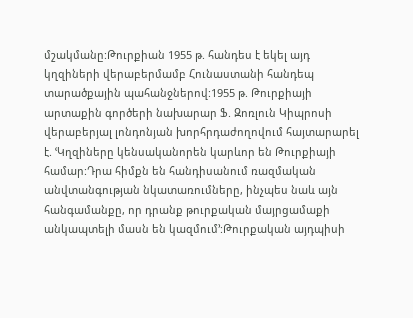մշակմանը:Թուրքիան 1955 թ. հանդես է եկել այդ կղզիների վերաբերմամբ Հունաստանի հանդեպ տարածքային պահանջներով:1955 թ. Թուրքիայի արտաքին գործերի նախարար Ֆ. Զոռլուն Կիպրոսի վերաբերյալ լոնդոնյան խորհրդաժողովում հայտարարել է. ՙԿղզիները կենսականորեն կարևոր են Թուրքիայի համար:Դրա հիմքն են հանդիսանում ռազմական անվտանգության նկատառումները, ինչպես նաև այն հանգամանքը, որ դրանք թուրքական մայրցամաքի անկապտելի մասն են կազմում՚:Թուրքական այդպիսի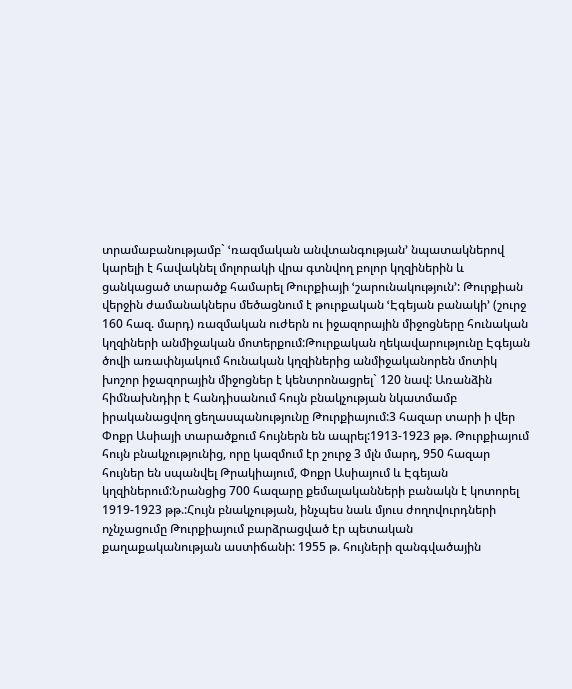տրամաբանությամբ` ՙռազմական անվտանգության՚ նպատակներով կարելի է հավակնել մոլորակի վրա գտնվող բոլոր կղզիներին և ցանկացած տարածք համարել Թուրքիայի ՙշարունակություն՚: Թուրքիան վերջին ժամանակներս մեծացնում է թուրքական ՙԷգեյան բանակի՚ (շուրջ 160 հազ. մարդ) ռազմական ուժերն ու իջազորային միջոցները հունական կղզիների անմիջական մոտերքում:Թուրքական ղեկավարությունը Էգեյան ծովի առափնյակում հունական կղզիներից անմիջականորեն մոտիկ խոշոր իջազորային միջոցներ է կենտրոնացրել` 120 նավ: Առանձին հիմնախնդիր է հանդիսանում հույն բնակչության նկատմամբ իրականացվող ցեղասպանությունը Թուրքիայում:3 հազար տարի ի վեր Փոքր Ասիայի տարածքում հույներն են ապրել:1913-1923 թթ. Թուրքիայում հույն բնակչությունից, որը կազմում էր շուրջ 3 մլն մարդ, 950 հազար հույներ են սպանվել Թրակիայում, Փոքր Ասիայում և Էգեյան կղզիներում:Նրանցից 700 հազարը քեմալականների բանակն է կոտորել 1919-1923 թթ.:Հույն բնակչության, ինչպես նաև մյուս ժողովուրդների ոչնչացումը Թուրքիայում բարձրացված էր պետական քաղաքականության աստիճանի: 1955 թ. հույների զանգվածային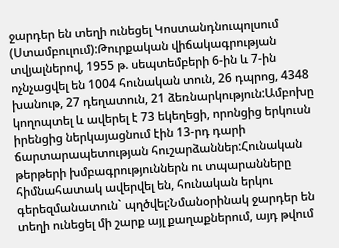ջարդեր են տեղի ունեցել Կոստանդնուպոլսում (Ստամբուլում):Թուրքական վիճակագրության տվյալներով, 1955 թ. սեպտեմբերի 6-ին և 7-ին ոչնչացվել են 1004 հունական տուն, 26 դպրոց, 4348 խանութ, 27 դեղատուն, 21 ձեռնարկություն:Ամբոխը կողոպտել և ավերել է 73 եկեղեցի, որոնցից երկուսն իրենցից ներկայացնում էին 13-րդ դարի ճարտարապետության հուշարձաններ:Հունական թերթերի խմբագրություններն ու տպարանները հիմնահատակ ավերվել են, հունական երկու գերեզմանատուն` պղծվել:Նմանօրինակ ջարդեր են տեղի ունեցել մի շարք այլ քաղաքներում, այդ թվում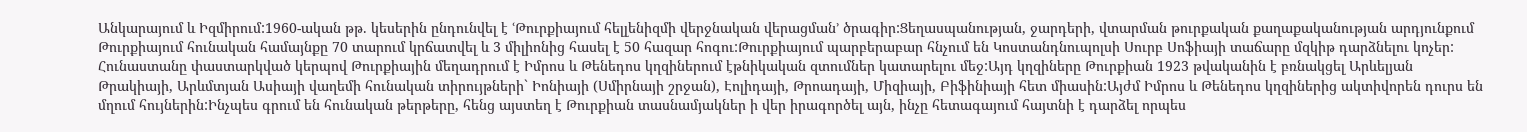Անկարայում և Իզմիրում:1960-ական թթ. կեսերին ընդունվել է ՙԹուրքիայում հելլենիզմի վերջնական վերացման՚ ծրագիր:Ցեղասպանության, ջարդերի, վտարման թուրքական քաղաքականության արդյունքում Թուրքիայում հունական համայնքը 70 տարում կրճատվել և 3 միլիոնից հասել է 50 հազար հոգու:Թուրքիայում պարբերաբար հնչում են Կոստանդնուպոլսի Սուրբ Սոֆիայի տաճարը մզկիթ դարձնելու կոչեր: Հունաստանը փաստարկված կերպով Թուրքիային մեղադրում է Իմրոս և Թենեդոս կղզիներում էթնիկական զտումներ կատարելու մեջ:Այդ կղզիները Թուրքիան 1923 թվականին է բռնակցել Արևելյան Թրակիայի, Արևմտյան Ասիայի վաղեմի հունական տիրույթների` Իոնիայի (Սմիրնայի շրջան), Էոլիդայի, Թրոադայի, Միզիայի, Բիֆինիայի հետ միասին:Այժմ Իմրոս և Թենեդոս կղզիներից ակտիվորեն դուրս են մղում հույներին:Ինչպես գրում են հունական թերթերը, հենց այստեղ է Թուրքիան տասնամյակներ ի վեր իրագործել այն, ինչը հետագայում հայտնի է դարձել որպես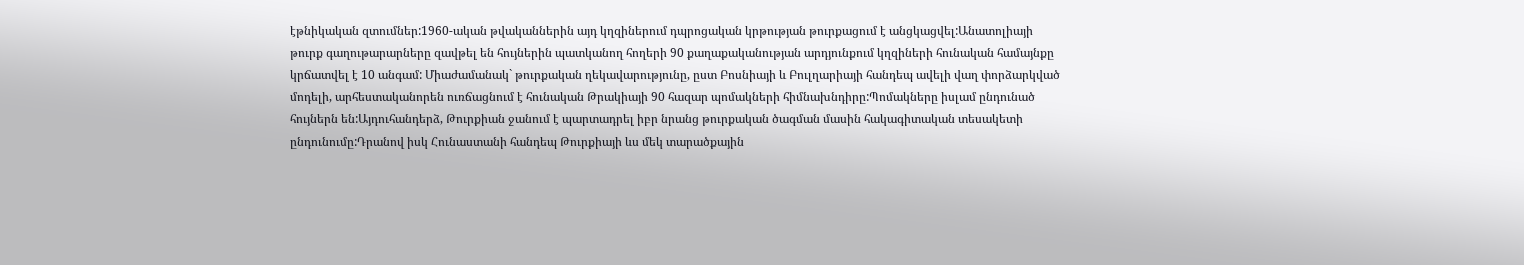էթնիկական զտումներ:1960-ական թվականներին այդ կղզիներում դպրոցական կրթության թուրքացում է անցկացվել:Անատոլիայի թուրք գաղութարարները զավթել են հույներին պատկանող հողերի 90 քաղաքականության արդյունքում կղզիների հունական համայնքը կրճատվել է 10 անգամ: Միաժամանակ` թուրքական ղեկավարությունը, ըստ Բոսնիայի և Բուլղարիայի հանդեպ ավելի վաղ փորձարկված մոդելի, արհեստականորեն ուռճացնում է հունական Թրակիայի 90 հազար պոմակների հիմնախնդիրը:Պոմակները իսլամ ընդունած հույներն են:Այդուհանդերձ, Թուրքիան ջանում է պարտադրել իբր նրանց թուրքական ծագման մասին հակագիտական տեսակետի ընդունումը:Դրանով իսկ Հունաստանի հանդեպ Թուրքիայի ևս մեկ տարածքային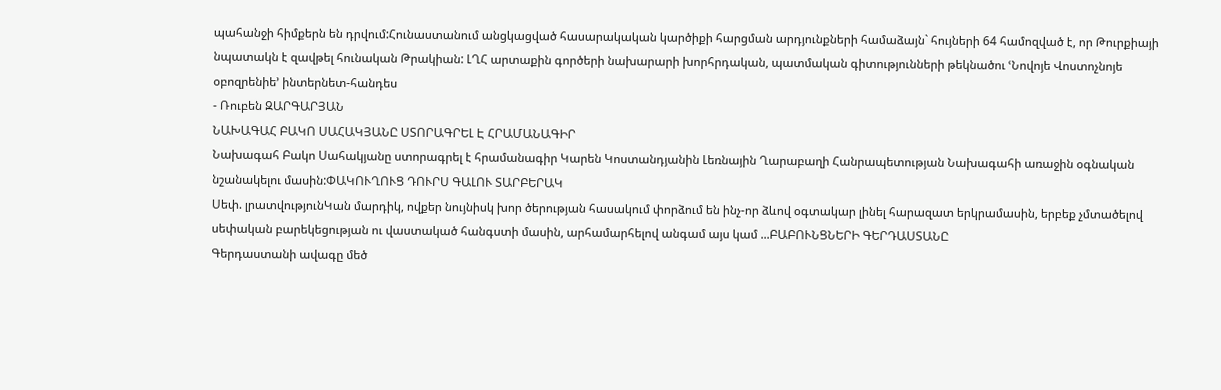պահանջի հիմքերն են դրվում:Հունաստանում անցկացված հասարակական կարծիքի հարցման արդյունքների համաձայն` հույների 64 համոզված է, որ Թուրքիայի նպատակն է զավթել հունական Թրակիան: ԼՂՀ արտաքին գործերի նախարարի խորհրդական, պատմական գիտությունների թեկնածու ՙՆովոյե Վոստոչնոյե օբոզրենիե՚ ինտերնետ-հանդես
- Ռուբեն ԶԱՐԳԱՐՅԱՆ
ՆԱԽԱԳԱՀ ԲԱԿՈ ՍԱՀԱԿՅԱՆԸ ՍՏՈՐԱԳՐԵԼ Է ՀՐԱՄԱՆԱԳԻՐ
Նախագահ Բակո Սահակյանը ստորագրել է հրամանագիր Կարեն Կոստանդյանին Լեռնային Ղարաբաղի Հանրապետության Նախագահի առաջին օգնական նշանակելու մասին:ՓԱԿՈՒՂՈՒՑ ԴՈՒՐՍ ԳԱԼՈՒ ՏԱՐԲԵՐԱԿ
Սեփ. լրատվությունԿան մարդիկ, ովքեր նույնիսկ խոր ծերության հասակում փորձում են ինչ-որ ձևով օգտակար լինել հարազատ երկրամասին, երբեք չմտածելով սեփական բարեկեցության ու վաստակած հանգստի մասին, արհամարհելով անգամ այս կամ ...ԲԱԲՈՒՆՑՆԵՐԻ ԳԵՐԴԱՍՏԱՆԸ
Գերդաստանի ավագը մեծ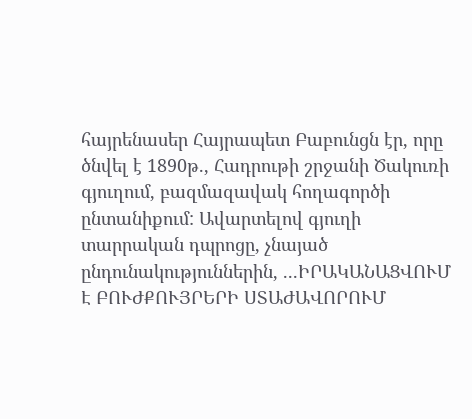հայրենասեր Հայրապետ Բաբունցն էր, որը ծնվել է 1890թ., Հադրութի շրջանի Ծակուռի գյուղում, բազմազավակ հողագործի ընտանիքում: Ավարտելով գյուղի տարրական դպրոցը, չնայած ընդունակություններին, ...ԻՐԱԿԱՆԱՑՎՈՒՄ Է ԲՈՒԺՔՈՒՅՐԵՐԻ ՍՏԱԺԱՎՈՐՈՒՄ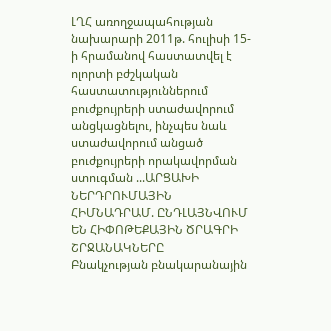ԼՂՀ առողջապահության նախարարի 2011թ. հուլիսի 15-ի հրամանով հաստատվել է ոլորտի բժշկական հաստատություններում բուժքույրերի ստաժավորում անցկացնելու, ինչպես նաև ստաժավորում անցած բուժքույրերի որակավորման ստուգման ...ԱՐՑԱԽԻ ՆԵՐԴՐՈՒՄԱՅԻՆ ՀԻՄՆԱԴՐԱՄ. ԸՆԴԼԱՅՆՎՈՒՄ ԵՆ ՀԻՓՈԹԵՔԱՅԻՆ ԾՐԱԳՐԻ ՇՐՋԱՆԱԿՆԵՐԸ
Բնակչության բնակարանային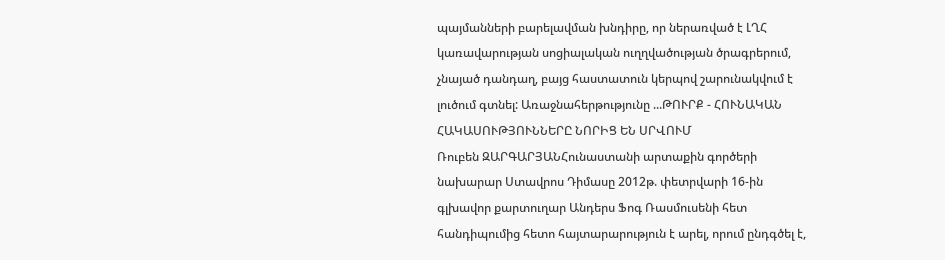պայմանների բարելավման խնդիրը, որ ներառված է ԼՂՀ կառավարության սոցիալական ուղղվածության ծրագրերում, չնայած դանդաղ, բայց հաստատուն կերպով շարունակվում է լուծում գտնել: Առաջնահերթությունը ...ԹՈՒՐՔ - ՀՈՒՆԱԿԱՆ ՀԱԿԱՍՈՒԹՅՈՒՆՆԵՐԸ ՆՈՐԻՑ ԵՆ ՍՐՎՈՒՄ
Ռուբեն ԶԱՐԳԱՐՅԱՆՀունաստանի արտաքին գործերի նախարար Ստավրոս Դիմասը 2012թ. փետրվարի 16-ին գլխավոր քարտուղար Անդերս Ֆոգ Ռասմուսենի հետ հանդիպումից հետո հայտարարություն է արել, որում ընդգծել է,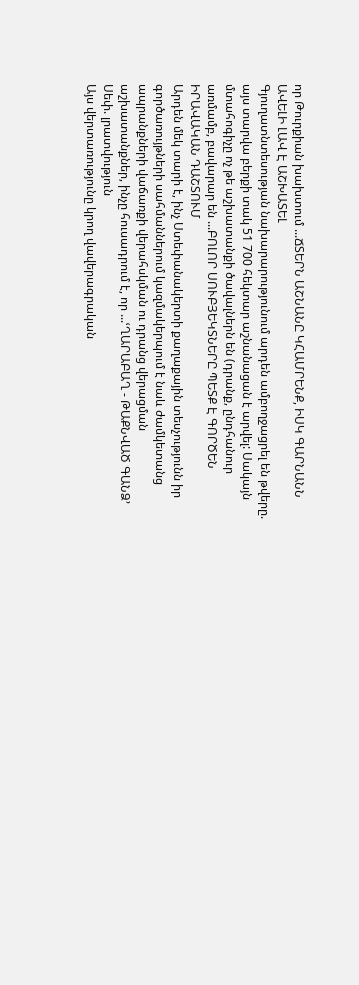որ Թուրքիան խախտում ...ՃՏԵՐՆ ԱՇՆԱՆԸ ԿՀԱՄՐԵՆՔ, ԻՍԿ ԳԱՐՆԱՆՆ ԱՎԵԼԻ ԼԱՎ Է ԱՇԽԱՏԵԼ
Գյուղատնտեսության նախարարությունում արդեն ամբողջացրել են թվերը. այս տարվա բերքի տակ 51 700 հեկտար աշնանացան է արվել: Սակայն մտահոգիչը ոչ թե աշխատանքի ծավալներն են (դրանք, ընդհանուր առմամբ, բավարար են ...ԲՈԼՈՐ ՍՈՒԲՅԵԿՏՆԵՐԸ ՊԵՏՔ Է ԳՈՐԾԵՆ ԻՐԱՎԱԿԱՆ ԴԱՇՏՈՒՄ
Արդեն մեկ տարի է, ինչ Ստեփանակերտի քաղաքային տեսչությունն իր գործառույթների սահմաններում կազմակերպում է նաև ժամկետանց ապրանքների վաճառքի վերահսկման ու դրանց վերացման աշխատանքներ, ինչը հուսադրում է, որ ...ՙՂԱՐԱԲԱՂ - ԹԱՔՆՎԱԾ ԳԱՆՁ՚
Սեփ. լրատվություն
Այս վերտառությունը կրող վավերագրական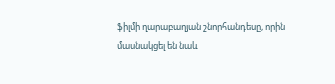ֆիլմի ղարաբաղյան շնորհանդեսը, որին մասնակցել են նաև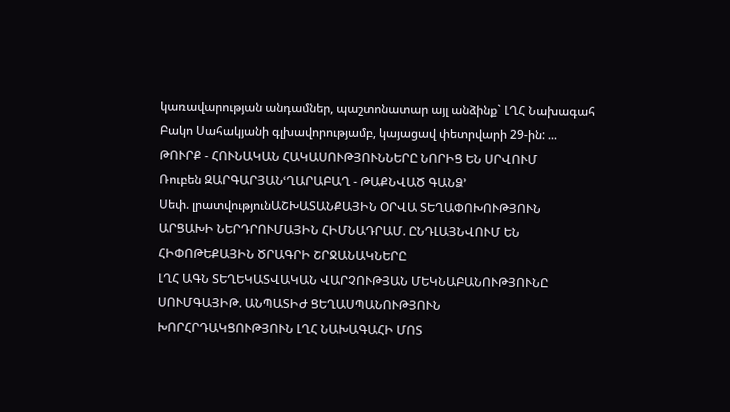կառավարության անդամներ, պաշտոնատար այլ անձինք` ԼՂՀ Նախագահ Բակո Սահակյանի գլխավորությամբ, կայացավ փետրվարի 29-ին: ...
ԹՈՒՐՔ - ՀՈՒՆԱԿԱՆ ՀԱԿԱՍՈՒԹՅՈՒՆՆԵՐԸ ՆՈՐԻՑ ԵՆ ՍՐՎՈՒՄ
Ռուբեն ԶԱՐԳԱՐՅԱՆՙՂԱՐԱԲԱՂ - ԹԱՔՆՎԱԾ ԳԱՆՁ՚
Սեփ. լրատվությունԱՇԽԱՏԱՆՔԱՅԻՆ ՕՐՎԱ ՏԵՂԱՓՈԽՈՒԹՅՈՒՆ
ԱՐՑԱԽԻ ՆԵՐԴՐՈՒՄԱՅԻՆ ՀԻՄՆԱԴՐԱՄ. ԸՆԴԼԱՅՆՎՈՒՄ ԵՆ ՀԻՓՈԹԵՔԱՅԻՆ ԾՐԱԳՐԻ ՇՐՋԱՆԱԿՆԵՐԸ
ԼՂՀ ԱԳՆ ՏԵՂԵԿԱՏՎԱԿԱՆ ՎԱՐՉՈՒԹՅԱՆ ՄԵԿՆԱԲԱՆՈՒԹՅՈՒՆԸ ՍՈՒՄԳԱՅԻԹ. ԱՆՊԱՏԻԺ ՑԵՂԱՍՊԱՆՈՒԹՅՈՒՆ
ԽՈՐՀՐԴԱԿՑՈՒԹՅՈՒՆ ԼՂՀ ՆԱԽԱԳԱՀԻ ՄՈՏ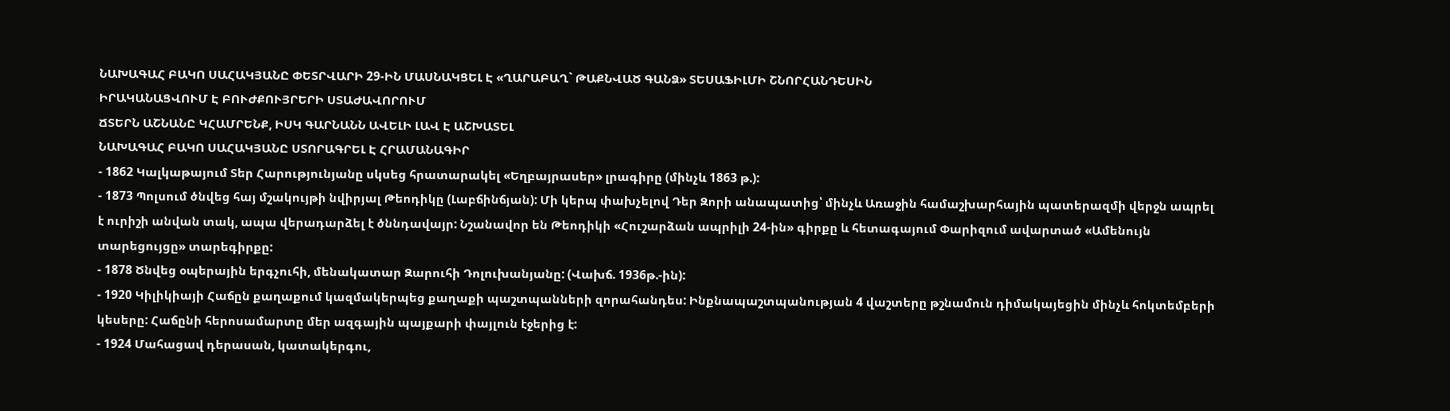ՆԱԽԱԳԱՀ ԲԱԿՈ ՍԱՀԱԿՅԱՆԸ ՓԵՏՐՎԱՐԻ 29-ԻՆ ՄԱՍՆԱԿՑԵԼ Է «ՂԱՐԱԲԱՂ` ԹԱՔՆՎԱԾ ԳԱՆՁ» ՏԵՍԱՖԻԼՄԻ ՇՆՈՐՀԱՆԴԵՍԻՆ
ԻՐԱԿԱՆԱՑՎՈՒՄ Է ԲՈՒԺՔՈՒՅՐԵՐԻ ՍՏԱԺԱՎՈՐՈՒՄ
ՃՏԵՐՆ ԱՇՆԱՆԸ ԿՀԱՄՐԵՆՔ, ԻՍԿ ԳԱՐՆԱՆՆ ԱՎԵԼԻ ԼԱՎ Է ԱՇԽԱՏԵԼ
ՆԱԽԱԳԱՀ ԲԱԿՈ ՍԱՀԱԿՅԱՆԸ ՍՏՈՐԱԳՐԵԼ Է ՀՐԱՄԱՆԱԳԻՐ
- 1862 Կալկաթայում Տեր Հարությունյանը սկսեց հրատարակել «Եղբայրասեր» լրագիրը (մինչև 1863 թ.):
- 1873 Պոլսում ծնվեց հայ մշակույթի նվիրյալ Թեոդիկը (Լաբճինճյան): Մի կերպ փախչելով Դեր Զորի անապատից՝ մինչև Առաջին համաշխարհային պատերազմի վերջն ապրել է ուրիշի անվան տակ, ապա վերադարձել է ծննդավայր: Նշանավոր են Թեոդիկի «Հուշարձան ապրիլի 24-ին» գիրքը և հետագայում Փարիզում ավարտած «Ամենույն տարեցույցը» տարեգիրքը:
- 1878 Ծնվեց օպերային երգչուհի, մենակատար Զարուհի Դոլուխանյանը: (Վախճ. 1936թ.-ին):
- 1920 Կիլիկիայի Հաճըն քաղաքում կազմակերպեց քաղաքի պաշտպանների զորահանդես: Ինքնապաշտպանության 4 վաշտերը թշնամուն դիմակայեցին մինչև հոկտեմբերի կեսերը: Հաճընի հերոսամարտը մեր ազգային պայքարի փայլուն էջերից է:
- 1924 Մահացավ դերասան, կատակերգու,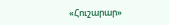«Հուշարար»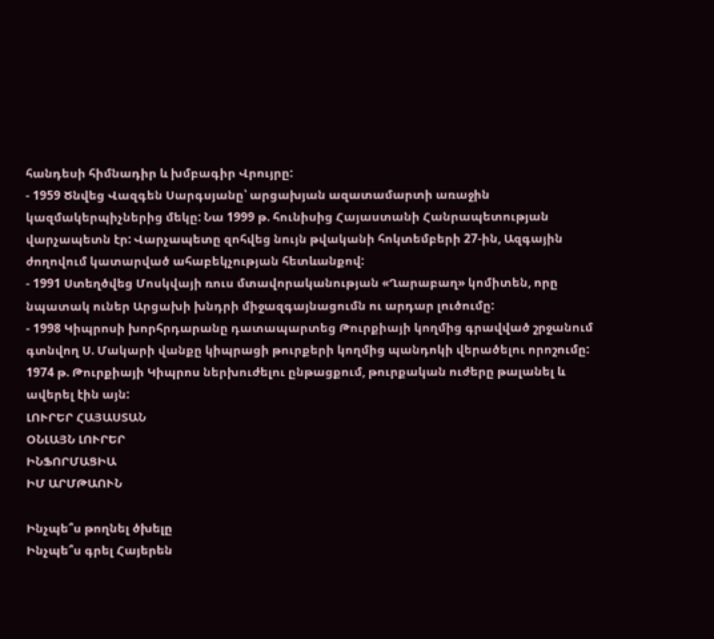հանդեսի հիմնադիր և խմբագիր Վրույրը:
- 1959 Ծնվեց Վազգեն Սարգսյանը՝ արցախյան ազատամարտի առաջին կազմակերպիչներից մեկը: Նա 1999 թ. հունիսից Հայաստանի Հանրապետության վարչապետն էր: Վարչապետը զոհվեց նույն թվականի հոկտեմբերի 27-ին, Ազգային ժողովում կատարված ահաբեկչության հետևանքով:
- 1991 Ստեղծվեց Մոսկվայի ռուս մտավորականության «Ղարաբաղ» կոմիտեն, որը նպատակ ուներ Արցախի խնդրի միջազգայնացումն ու արդար լուծումը:
- 1998 Կիպրոսի խորհրդարանը դատապարտեց Թուրքիայի կողմից գրավված շրջանում գտնվող Ս. Մակարի վանքը կիպրացի թուրքերի կողմից պանդոկի վերածելու որոշումը: 1974 թ. Թուրքիայի Կիպրոս ներխուժելու ընթացքում, թուրքական ուժերը թալանել և ավերել էին այն:
ԼՈՒՐԵՐ ՀԱՅԱՍՏԱՆ
ՕՆԼԱՅՆ ԼՈՒՐԵՐ
ԻՆՖՈՐՄԱՑԻԱ
ԻՄ ԱՐՄԹԱՈՒՆ

Ինչպե՞ս թողնել ծխելը
Ինչպե՞ս գրել Հայերեն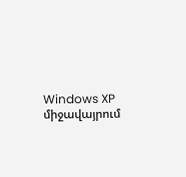Windows XP միջավայրում